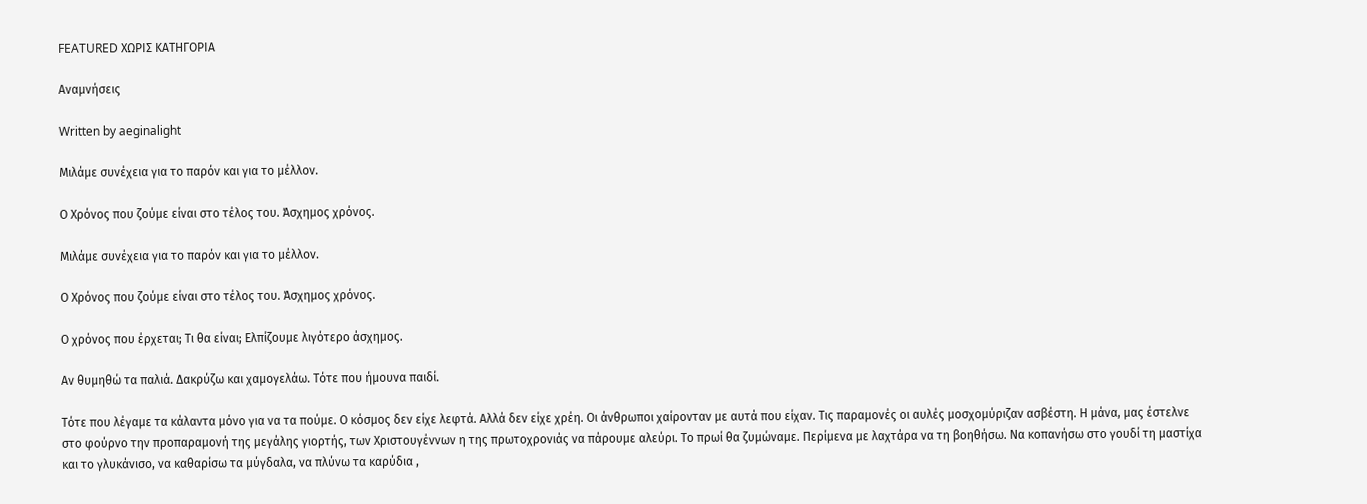FEATURED ΧΩΡΙΣ ΚΑΤΗΓΟΡΙΑ

Αναμνήσεις

Written by aeginalight

Μιλάμε συνέχεια για το παρόν και για το μέλλον.

Ο Χρόνος που ζούμε είναι στο τέλος του. Άσχημος χρόνος.

Μιλάμε συνέχεια για το παρόν και για το μέλλον.

Ο Χρόνος που ζούμε είναι στο τέλος του. Άσχημος χρόνος.

Ο χρόνος που έρχεται; Τι θα είναι; Ελπίζουμε λιγότερο άσχημος.

Αν θυμηθώ τα παλιά. Δακρύζω και χαμογελάω. Τότε που ήμουνα παιδί.

Τότε που λέγαμε τα κάλαντα μόνο για να τα πούμε. Ο κόσμος δεν είχε λεφτά. Αλλά δεν είχε χρέη. Οι άνθρωποι χαίρονταν με αυτά που είχαν. Τις παραμονές οι αυλές μοσχομύριζαν ασβέστη. Η μάνα, μας έστελνε στο φούρνο την προπαραμονή της μεγάλης γιορτής, των Χριστουγέννων η της πρωτοχρονιάς να πάρουμε αλεύρι. Το πρωί θα ζυμώναμε. Περίμενα με λαχτάρα να τη βοηθήσω. Να κοπανήσω στο γουδί τη μαστίχα και το γλυκάνισο, να καθαρίσω τα μύγδαλα, να πλύνω τα καρύδια ,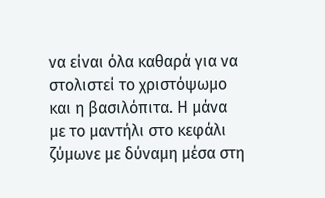να είναι όλα καθαρά για να στολιστεί το χριστόψωμο και η βασιλόπιτα. Η μάνα με το μαντήλι στο κεφάλι ζύμωνε με δύναμη μέσα στη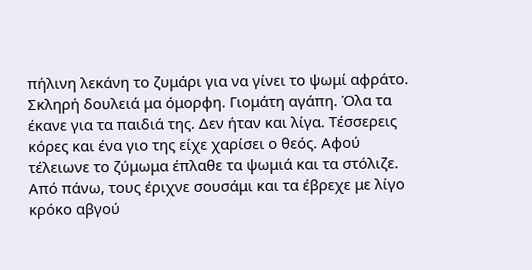πήλινη λεκάνη το ζυμάρι για να γίνει το ψωμί αφράτο. Σκληρή δουλειά μα όμορφη. Γιομάτη αγάπη. Όλα τα έκανε για τα παιδιά της. Δεν ήταν και λίγα. Τέσσερεις κόρες και ένα γιο της είχε χαρίσει ο θεός. Αφού τέλειωνε το ζύμωμα έπλαθε τα ψωμιά και τα στόλιζε. Από πάνω, τους έριχνε σουσάμι και τα έβρεχε με λίγο κρόκο αβγού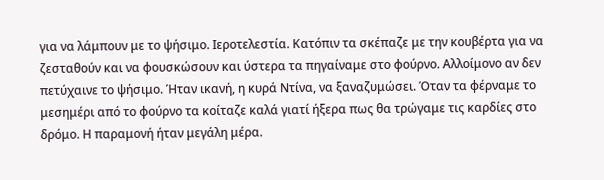για να λάμπουν με το ψήσιμο. Ιεροτελεστία. Κατόπιν τα σκέπαζε με την κουβέρτα για να ζεσταθούν και να φουσκώσουν και ύστερα τα πηγαίναμε στο φούρνο. Αλλοίμονο αν δεν πετύχαινε το ψήσιμο. Ήταν ικανή, η κυρά Ντίνα, να ξαναζυμώσει. Όταν τα φέρναμε το μεσημέρι από το φούρνο τα κοίταζε καλά γιατί ήξερα πως θα τρώγαμε τις καρδίες στο δρόμο. Η παραμονή ήταν μεγάλη μέρα.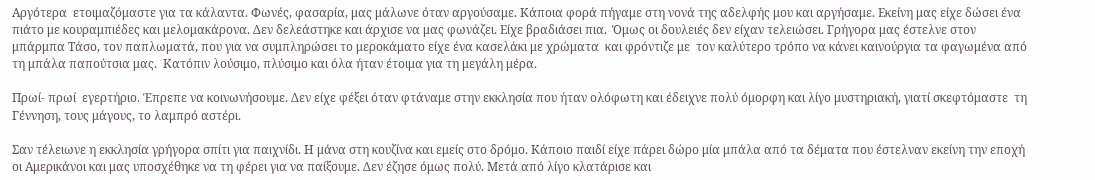Αργότερα  ετοιμαζόμαστε για τα κάλαντα. Φωνές, φασαρία, μας μάλωνε όταν αργούσαμε. Κάποια φορά πήγαμε στη νονά της αδελφής μου και αργήσαμε. Εκείνη μας είχε δώσει ένα πιάτο με κουραμπιέδες και μελομακάρονα. Δεν δελεάστηκε και άρχισε να μας φωνάζει. Είχε βραδιάσει πια.  Όμως οι δουλειές δεν είχαν τελειώσει. Γρήγορα μας έστελνε στον μπάρμπα Τάσο, τον παπλωματά, που για να συμπληρώσει το μεροκάματο είχε ένα κασελάκι με χρώματα  και φρόντιζε με  τον καλύτερο τρόπο να κάνει καινούργια τα φαγωμένα από τη μπάλα παπούτσια μας.  Κατόπιν λούσιμο, πλύσιμο και όλα ήταν έτοιμα για τη μεγάλη μέρα.

Πρωί- πρωί  εγερτήριο. Έπρεπε να κοινωνήσουμε. Δεν είχε φέξει όταν φτάναμε στην εκκλησία που ήταν ολόφωτη και έδειχνε πολύ όμορφη και λίγο μυστηριακή, γιατί σκεφτόμαστε  τη Γέννηση, τους μάγους, το λαμπρό αστέρι.

Σαν τέλειωνε η εκκλησία γρήγορα σπίτι για παιχνίδι. Η μάνα στη κουζίνα και εμείς στο δρόμο. Κάποιο παιδί είχε πάρει δώρο μία μπάλα από τα δέματα που έστελναν εκείνη την εποχή  οι Αμερικάνοι και μας υποσχέθηκε να τη φέρει για να παίξουμε. Δεν έζησε όμως πολύ. Μετά από λίγο κλατάρισε και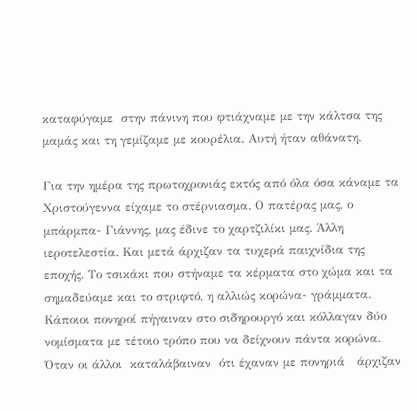καταφύγαμε  στην πάνινη που φτιάχναμε με την κάλτσα της μαμάς και τη γεμίζαμε με κουρέλια. Αυτή ήταν αθάνατη.

Για την ημέρα της πρωτοχρονιάς εκτός από όλα όσα κάναμε τα Χριστούγεννα είχαμε το στέρνιασμα. Ο πατέρας μας, ο μπάρμπα- Γιάννης, μας έδινε το χαρτζιλίκι μας. Άλλη ιεροτελεστία. Και μετά άρχιζαν τα τυχερά παιχνίδια της εποχής. Το τσικάκι που στήναμε τα κέρματα στο χώμα και τα σημαδεύαμε και το στριφτό, η αλλιώς κορώνα- γράμματα. Κάποιοι πονηροί πήγαιναν στο σιδηρουργό και κόλλαγαν δύο νομίσματα με τέτοιο τρόπο που να δείχνουν πάντα κορώνα. Όταν οι άλλοι  καταλάβαιναν  ότι έχαναν με πονηριά   άρχιζαν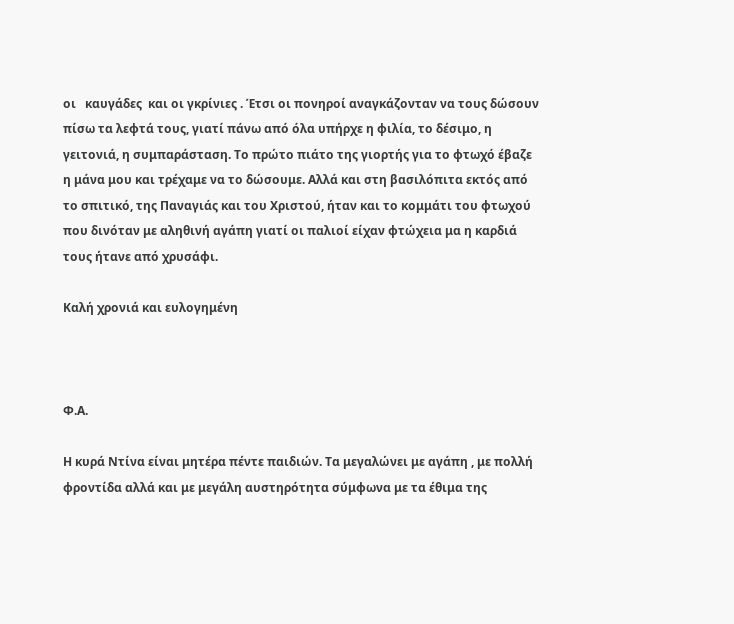οι   καυγάδες  και οι γκρίνιες . Έτσι οι πονηροί αναγκάζονταν να τους δώσουν πίσω τα λεφτά τους, γιατί πάνω από όλα υπήρχε η φιλία, το δέσιμο, η γειτονιά, η συμπαράσταση. Το πρώτο πιάτο της γιορτής για το φτωχό έβαζε η μάνα μου και τρέχαμε να το δώσουμε. Αλλά και στη βασιλόπιτα εκτός από το σπιτικό, της Παναγιάς και του Χριστού, ήταν και το κομμάτι του φτωχού που δινόταν με αληθινή αγάπη γιατί οι παλιοί είχαν φτώχεια μα η καρδιά τους ήτανε από χρυσάφι.

Καλή χρονιά και ευλογημένη



Φ.Α.

Η κυρά Ντίνα είναι μητέρα πέντε παιδιών. Τα μεγαλώνει με αγάπη , με πολλή φροντίδα αλλά και με μεγάλη αυστηρότητα σύμφωνα με τα έθιμα της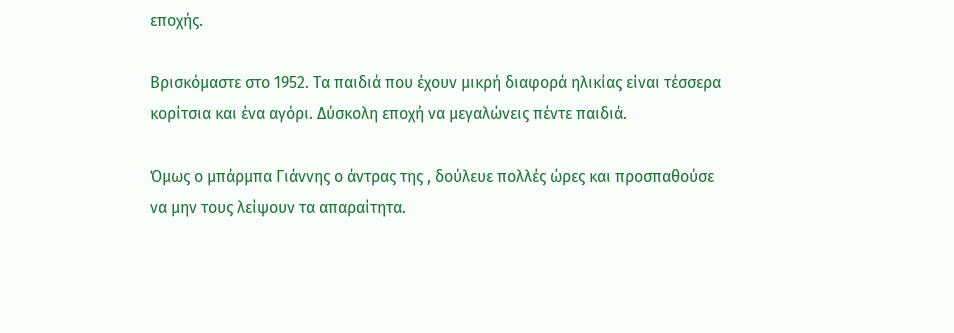εποχής.

Βρισκόμαστε στο 1952. Τα παιδιά που έχουν μικρή διαφορά ηλικίας είναι τέσσερα κορίτσια και ένα αγόρι. Δύσκολη εποχή να μεγαλώνεις πέντε παιδιά.

Όμως ο μπάρμπα Γιάννης ο άντρας της , δούλευε πολλές ώρες και προσπαθούσε να μην τους λείψουν τα απαραίτητα.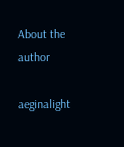About the author

aeginalight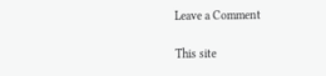Leave a Comment

This site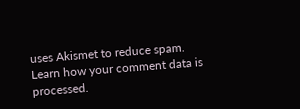uses Akismet to reduce spam. Learn how your comment data is processed.